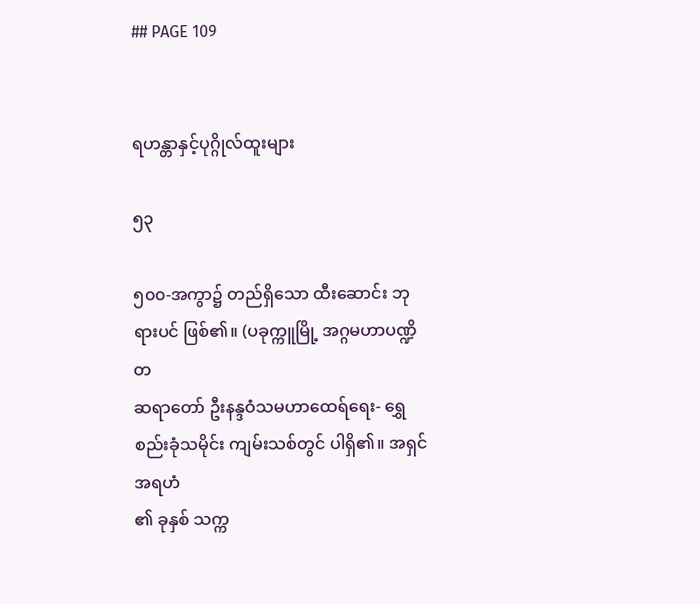## PAGE 109


ရဟန္တာနှင့်ပုဂ္ဂိုလ်ထူးများ

၅၃

၅၀၀-အကွာ၌ တည်ရှိသော ထီးဆောင်း ဘုရားပင် ဖြစ်၏။ (ပခုက္ကူမြို့ အဂ္ဂမဟာပဏ္ဍိတ
ဆရာတော် ဦးနန္ဒဝံသမဟာထေရ်ရေး- ရွှေစည်းခုံသမိုင်း ကျမ်းသစ်တွင် ပါရှိ၏။ အရှင်အရဟံ
၏ ခုနှစ် သက္က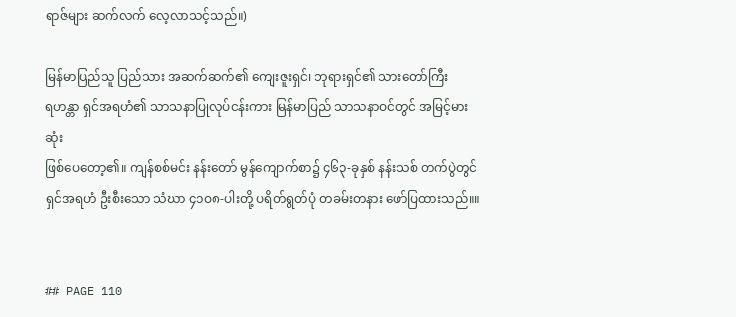ရာဇ်များ ဆက်လက် လေ့လာသင့်သည်။)

မြန်မာပြည်သူ ပြည်သား အဆက်ဆက်၏ ကျေးဇူးရှင်၊ ဘုရားရှင်၏ သားတော်ကြီး
ရဟန္တာ ရှင်အရဟံ၏ သာသနာပြုလုပ်ငန်းကား မြန်မာပြည် သာသနာဝင်တွင် အမြင့်မားဆုံး
ဖြစ်ပေတော့၏။ ကျန်စစ်မင်း နန်းတော် မွန်ကျောက်စာ၌ ၄၆၃-ခုနှစ် နန်းသစ် တက်ပွဲတွင်
ရှင်အရဟံ ဦးစီးသော သံဃာ ၄၁ဝ၈-ပါးတို့ ပရိတ်ရွတ်ပုံ တခမ်းတနား ဖော်ပြထားသည်။။


## PAGE 110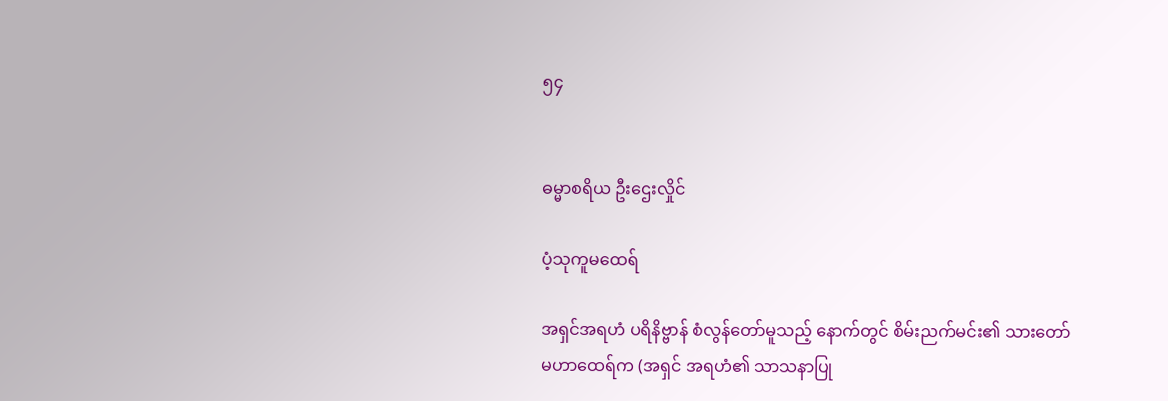၅၄


ဓမ္မာစရိယ ဦးဌေးလှိုင်

ပံ့သုကူမထေရ်

အရှင်အရဟံ ပရိနိဗ္ဗာန် စံလွန်တော်မူသည့် နောက်တွင် စိမ်းညက်မင်း၏ သားတော်
မဟာထေရ်က (အရှင် အရဟံ၏ သာသနာပြု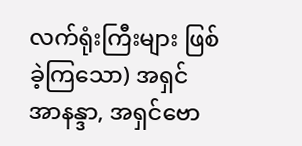လက်ရုံးကြီးများ ဖြစ်ခဲ့ကြသော) အရှင်
အာနန္ဒာ, အရှင်ဗော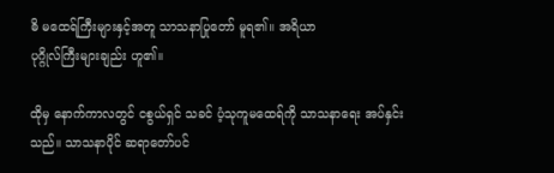ဓိ မထေရ်ကြီးများနှင့်အတူ သာသနာပြုတော် မူရ၏။ အရိယာ
ပုဂ္ဂိုလ်ကြီးများချည်း ဟူ၏။

ထိုမှ နောက်ကာလတွင် ငစွယ်ရှင် သခင် ပံ့သုကူမထေရ်ကို သာသနာရေး အပ်နှင်း
သည်။ သာသနာပိုင် ဆရာတော်ပင်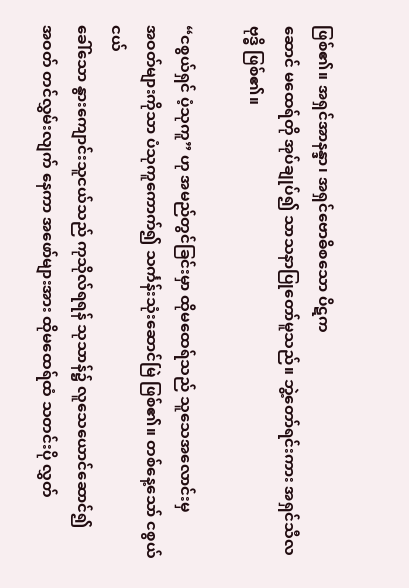ဖြစ်၏။ အရှင်အာနန္ဒာ၊ အရှင်ဗောဓိစသော ပိဋက
ဆောင် မထေရ်တို အုပ်ချုပ်၍ သာသနာပြုတော်မူသည်။ ဘွဲ့တော်ရင်းကား အရှင်သီလ
ဗုဒ္ဓိ ဖြစ်၏။

“ငစွယ်ရှင် ပံ့သုကူ” ဟု အမည်တွင်ခြင်းမှာ ထိုမထေရ်သည် သူသေအလောင်းမှ
အဝတ်များကိုသာ ပံသုကူကောက်၍ သင်္ကန်းသုံးဆောင်မြဲ ဖြစ်၏။ တစ်နေ့သော် ငစွယ်ငယ်
ခေါ်သော နွားကျောင်းသူငယ်သည် ကုသိုလ်ရရန် သုသာန်၌ လူသေယောင်ဆောင်၍
အဝတ် တင်လွှမ်းလျက် နေကာ အဖော်များအား ထိုမထေရ်ထံ သတင်းပို လွှတ်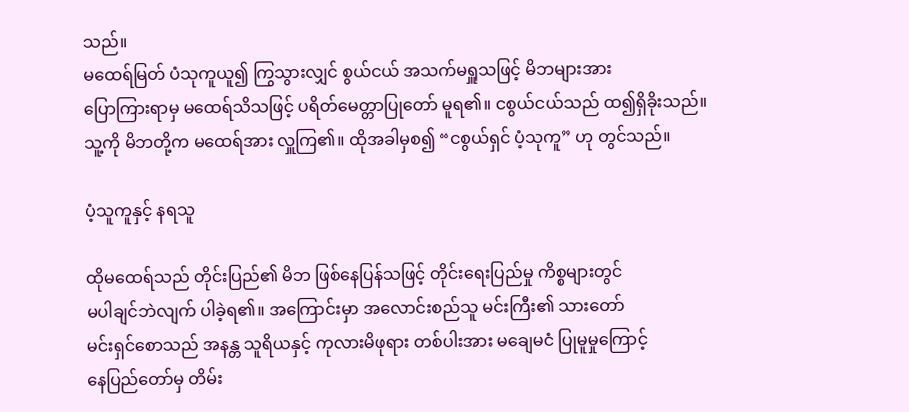သည်။
မထေရ်မြတ် ပံသုကူယူ၍ ကြွသွားလျှင် စွယ်ငယ် အသက်မရှူသဖြင့် မိဘများအား
ပြောကြားရာမှ မထေရ်သိသဖြင့် ပရိတ်မေတ္တာပြုတော် မူရ၏။ ငစွယ်ငယ်သည် ထ၍ရှိခိုးသည်။
သူ့ကို မိဘတို့က မထေရ်အား လှူကြ၏။ ထိုအခါမှစ၍ “ငစွယ်ရှင် ပံ့သုကူ” ဟု တွင်သည်။

ပံ့သူကူနှင့် နရသူ

ထိုမထေရ်သည် တိုင်းပြည်၏ မိဘ ဖြစ်နေပြန်သဖြင့် တိုင်းရေးပြည်မှု ကိစ္စများတွင်
မပါချင်ဘဲလျက် ပါခဲ့ရ၏။ အကြောင်းမှာ အလောင်းစည်သူ မင်းကြီး၏ သားတော်
မင်းရှင်စောသည် အနန္တ သူရိယနှင့် ကုလားမိဖုရား တစ်ပါးအား မချေမငံ ပြုမူမှုကြောင့်
နေပြည်တော်မှ တိမ်း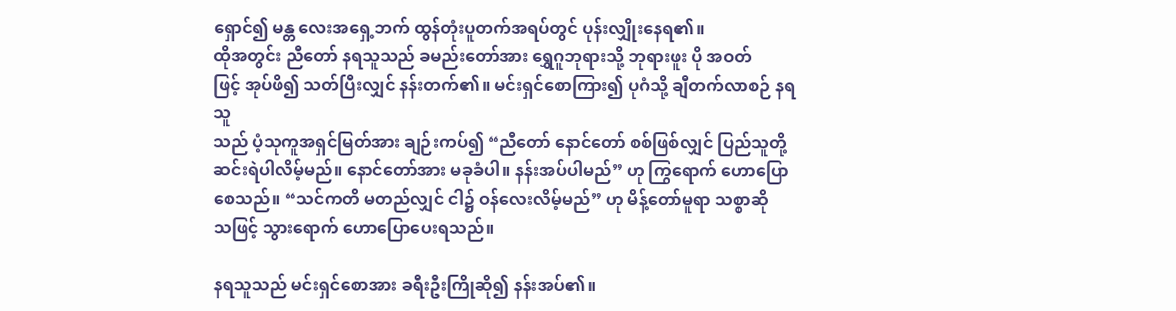ရှောင်၍ မန္တ လေးအရှေ့ဘက် ထွန်တုံးပူတက်အရပ်တွင် ပုန်းလျှိုးနေရ၏။
ထိုအတွင်း ညီတော် နရသူသည် ခမည်းတော်အား ရွှေဂူဘုရားသို့ ဘုရားဖူး ပို အဝတ်
ဖြင့် အုပ်ဖိ၍ သတ်ပြီးလျှင် နန်းတက်၏။ မင်းရှင်စောကြား၍ ပုဂံသို့ ချီတက်လာစဉ် နရသူ
သည် ပံ့သုကူအရှင်မြတ်အား ချဉ်းကပ်၍ “ညီတော် နောင်တော် စစ်ဖြစ်လျှင် ပြည်သူတို့
ဆင်းရဲပါလိမ့်မည်။ နောင်တော်အား မခုခံပါ။ နန်းအပ်ပါမည်” ဟု ကြွရောက် ဟောပြော
စေသည်။ “သင်ကတိ မတည်လျှင် ငါ၌ ဝန်လေးလိမ့်မည်” ဟု မိန့်တော်မူရာ သစ္စာဆို
သဖြင့် သွားရောက် ဟောပြောပေးရသည်။

နရသူသည် မင်းရှင်စောအား ခရီးဦးကြိုဆို၍ နန်းအပ်၏။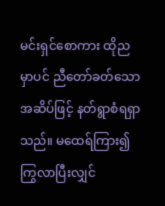မင်းရှင်စောကား ထိုည
မှာပင် ညီတော်ခတ်သော အဆိပ်ဖြင့် နတ်ရွာစံရရှာသည်။ မထေရ်ကြား၍ ကြွလာပြီးလျှင်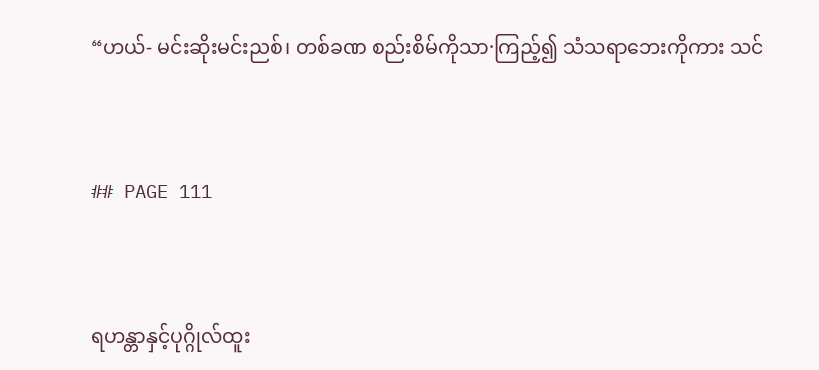“ဟယ်- မင်းဆိုးမင်းညစ်၊ တစ်ခဏ စည်းစိမ်ကိုသာ·ကြည့်၍ သံသရာဘေးကိုကား သင်


## PAGE 111


ရဟန္တာနှင့်ပုဂ္ဂိုလ်ထူး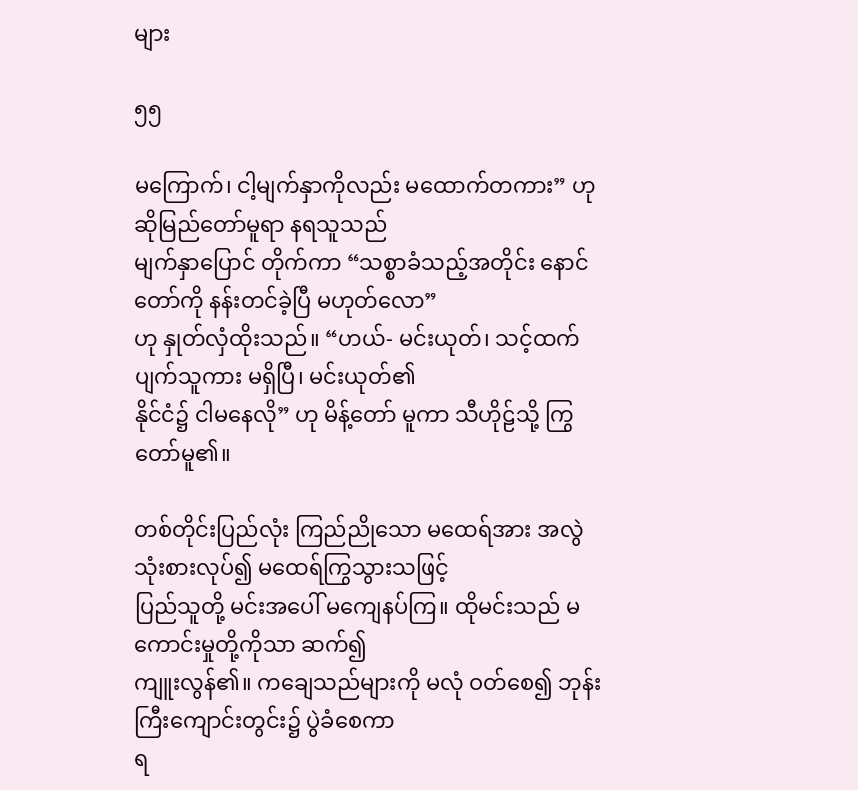များ

၅၅

မကြောက်၊ ငါ့မျက်နှာကိုလည်း မထောက်တကား” ဟု ဆိုမြည်တော်မူရာ နရသူသည်
မျက်နှာပြောင် တိုက်ကာ “သစ္စာခံသည့်အတိုင်း နောင်တော်ကို နန်းတင်ခဲ့ပြီ မဟုတ်လော”
ဟု နှုတ်လှံထိုးသည်။ “ဟယ်- မင်းယုတ်၊ သင့်ထက် ပျက်သူကား မရှိပြီ၊ မင်းယုတ်၏
နိုင်ငံ၌ ငါမနေလို” ဟု မိန့်တော် မူကာ သီဟိုဠ်သို့ ကြွတော်မူ၏။

တစ်တိုင်းပြည်လုံး ကြည်ညိုသော မထေရ်အား အလွဲသုံးစားလုပ်၍ မထေရ်ကြွသွားသဖြင့်
ပြည်သူတို့ မင်းအပေါ် မကျေနပ်ကြ။ ထိုမင်းသည် မကောင်းမှုတို့ကိုသာ ဆက်၍
ကျူးလွန်၏။ ကချေသည်များကို မလုံ ဝတ်စေ၍ ဘုန်းကြီးကျောင်းတွင်း၌ ပွဲခံစေကာ
ရ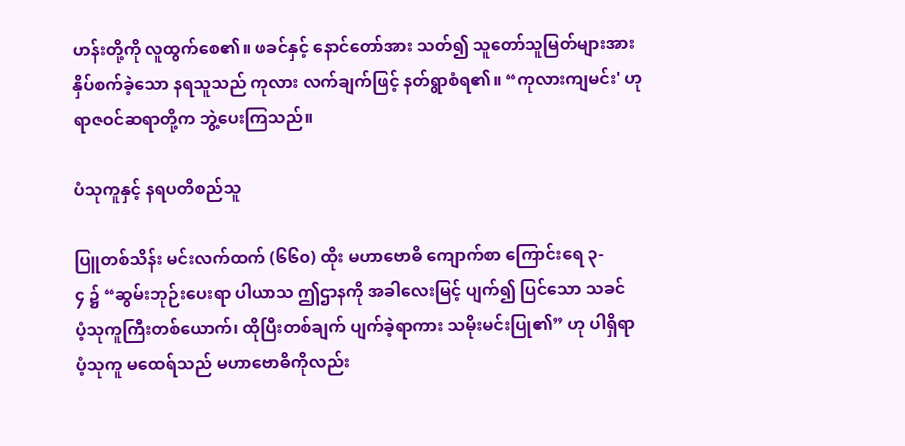ဟန်းတို့ကို လူထွက်စေ၏။ ဖခင်နှင့် နောင်တော်အား သတ်၍ သူတော်သူမြတ်များအား
နှိပ်စက်ခဲ့သော နရသူသည် ကုလား လက်ချက်ဖြင့် နတ်ရွာစံရ၏။ “ကုလားကျမင်း' ဟု
ရာဇဝင်ဆရာတို့က ဘွဲ့ပေးကြသည်။

ပံသုကူနှင့် နရပတိစည်သူ

ပြူတစ်သိန်း မင်းလက်ထက် (၆၆၀) ထိုး မဟာဗောဓိ ကျောက်စာ ကြောင်းရေ ၃-
၄ ၌ “ဆွမ်းဘုဉ်းပေးရာ ပါယာသ ဤဌာနကို အခါလေးမြင့် ပျက်၍ ပြင်သော သခင်
ပံ့သုကူကြီးတစ်ယောက်၊ ထိုပြီးတစ်ချက် ပျက်ခဲ့ရာကား သမိုးမင်းပြု၏” ဟု ပါရှိရာ
ပံ့သုကူ မထေရ်သည် မဟာဗောဓိကိုလည်း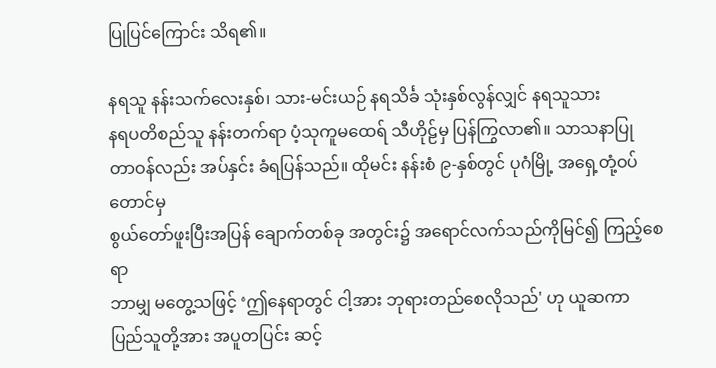ပြုပြင်ကြောင်း သိရ၏။

နရသူ နန်းသက်လေးနှစ်၊ သား-မင်းယဉ် နရသိင်္ခ သုံးနှစ်လွန်လျှင် နရသူသား
နရပတိစည်သူ နန်းတက်ရာ ပံ့သုကူမထေရ် သီဟိုဠ်မှ ပြန်ကြွလာ၏။ သာသနာပြု
တာဝန်လည်း အပ်နှင်း ခံရပြန်သည်။ ထိုမင်း နန်းစံ ၉-နှစ်တွင် ပုဂံမြို့ အရှေ့တုံ့ဝပ်တောင်မှ
စွယ်တော်ဖူးပြီးအပြန် ချောက်တစ်ခု အတွင်း၌ အရောင်လက်သည်ကိုမြင်၍ ကြည့်စေရာ
ဘာမျှ မတွေ့သဖြင့် ‘ဤနေရာတွင် ငါ့အား ဘုရားတည်စေလိုသည်' ဟု ယူဆကာ
ပြည်သူတို့အား အပူတပြင်း ဆင့်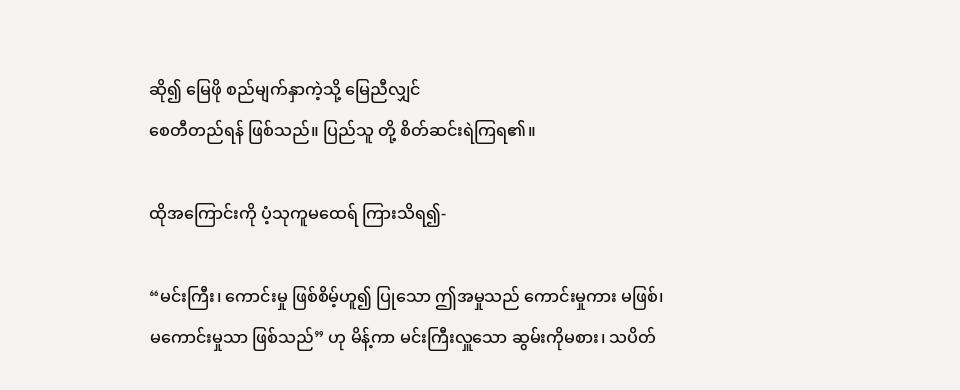ဆို၍ မြေဖို စည်မျက်နှာကဲ့သို့ မြေညီလျှင်
စေတီတည်ရန် ဖြစ်သည်။ ပြည်သူ တို့ စိတ်ဆင်းရဲကြရ၏။

ထိုအကြောင်းကို ပံ့သုကူမထေရ် ကြားသိရ၍-

“မင်းကြီး၊ ကောင်းမှု ဖြစ်စိမ့်ဟူ၍ ပြုသော ဤအမှုသည် ကောင်းမှုကား မဖြစ်၊
မကောင်းမှုသာ ဖြစ်သည်” ဟု မိန့်ကာ မင်းကြီးလှူသော ဆွမ်းကိုမစား၊ သပိတ်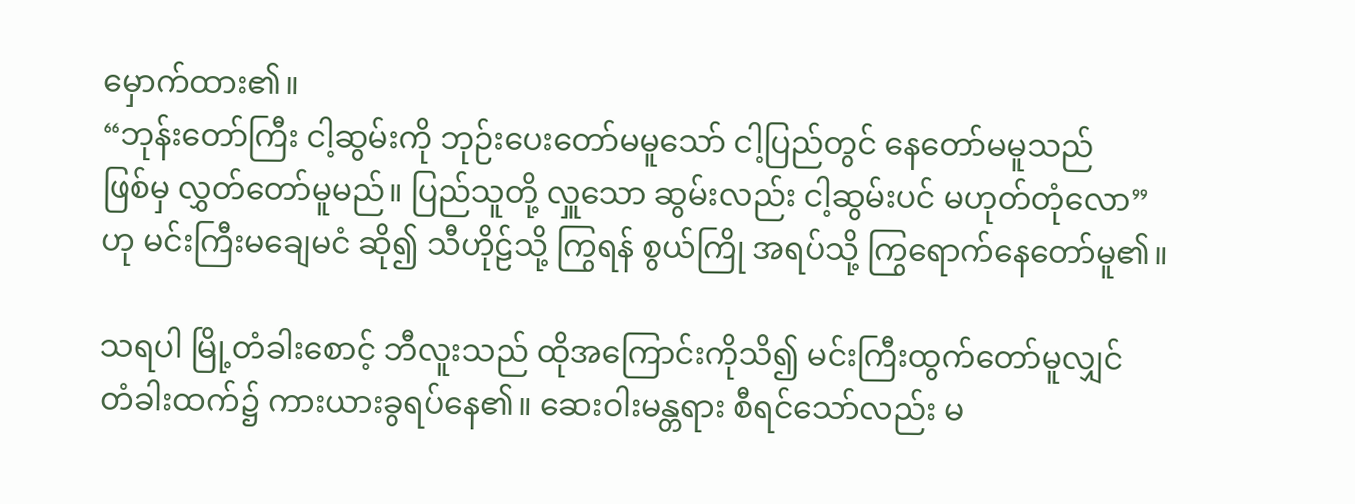မှောက်ထား၏။
“ဘုန်းတော်ကြီး ငါ့ဆွမ်းကို ဘုဉ်းပေးတော်မမူသော် ငါ့ပြည်တွင် နေတော်မမူသည်
ဖြစ်မှ လွှတ်တော်မူမည်။ ပြည်သူတို့ လှူသော ဆွမ်းလည်း ငါ့ဆွမ်းပင် မဟုတ်တုံလော”
ဟု မင်းကြီးမချေမငံ ဆို၍ သီဟိုဠ်သို့ ကြွရန် စွယ်ကြို အရပ်သို့ ကြွရောက်နေတော်မူ၏။

သရပါ မြို့တံခါးစောင့် ဘီလူးသည် ထိုအကြောင်းကိုသိ၍ မင်းကြီးထွက်တော်မူလျှင်
တံခါးထက်၌ ကားယားခွရပ်နေ၏။ ဆေးဝါးမန္တရား စီရင်သော်လည်း မ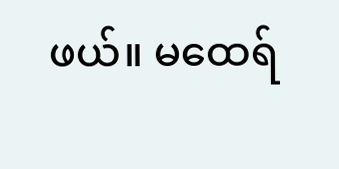ဖယ်။ မထေရ်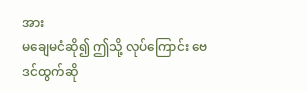အား
မချေမငံဆို၍ ဤသို့ လုပ်ကြောင်း ဗေဒင်ထွက်ဆို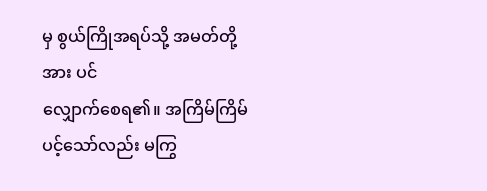မှ စွယ်ကြိုအရပ်သို့ အမတ်တို့အား ပင်
လျှောက်စေရ၏။ အကြိမ်ကြိမ် ပင့်သော်လည်း မကြွ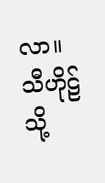လာ။ သီဟိုဠ်သို့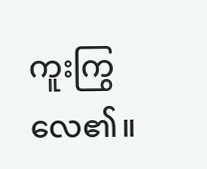ကူးကြွလေ၏။